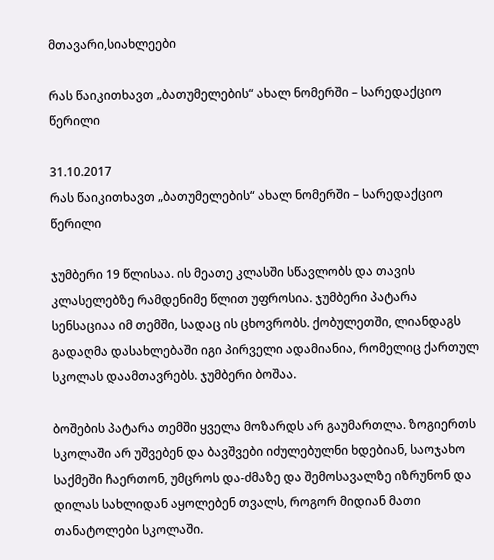მთავარი,სიახლეები

რას წაიკითხავთ „ბათუმელების“ ახალ ნომერში – სარედაქციო წერილი

31.10.2017
რას წაიკითხავთ „ბათუმელების“ ახალ ნომერში – სარედაქციო წერილი

ჯუმბერი 19 წლისაა. ის მეათე კლასში სწავლობს და თავის კლასელებზე რამდენიმე წლით უფროსია. ჯუმბერი პატარა სენსაციაა იმ თემში, სადაც ის ცხოვრობს. ქობულეთში, ლიანდაგს გადაღმა დასახლებაში იგი პირველი ადამიანია, რომელიც ქართულ სკოლას დაამთავრებს. ჯუმბერი ბოშაა.

ბოშების პატარა თემში ყველა მოზარდს არ გაუმართლა. ზოგიერთს სკოლაში არ უშვებენ და ბავშვები იძულებულნი ხდებიან, საოჯახო საქმეში ჩაერთონ, უმცროს და-ძმაზე და შემოსავალზე იზრუნონ და დილას სახლიდან აყოლებენ თვალს, როგორ მიდიან მათი თანატოლები სკოლაში.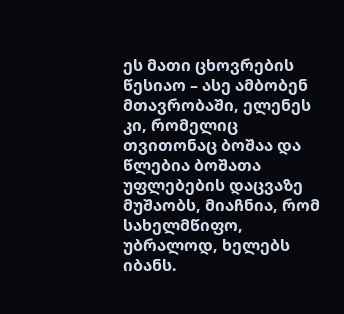ეს მათი ცხოვრების წესიაო – ასე ამბობენ მთავრობაში, ელენეს კი, რომელიც თვითონაც ბოშაა და წლებია ბოშათა უფლებების დაცვაზე მუშაობს, მიაჩნია, რომ სახელმწიფო, უბრალოდ, ხელებს იბანს.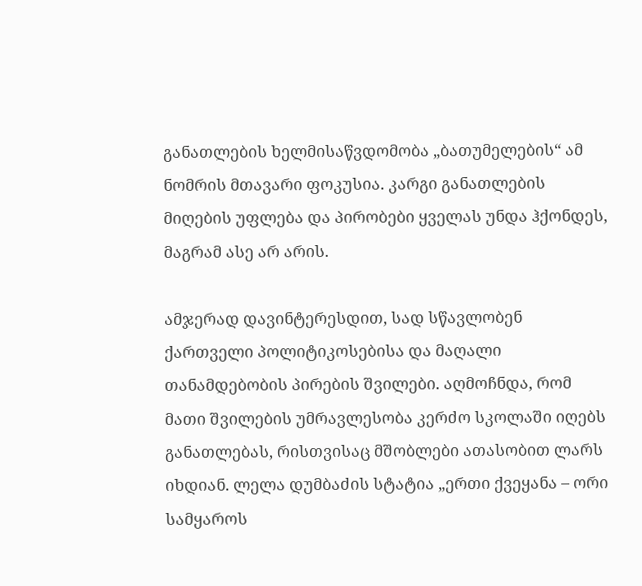განათლების ხელმისაწვდომობა „ბათუმელების“ ამ ნომრის მთავარი ფოკუსია. კარგი განათლების მიღების უფლება და პირობები ყველას უნდა ჰქონდეს, მაგრამ ასე არ არის.

ამჯერად დავინტერესდით, სად სწავლობენ ქართველი პოლიტიკოსებისა და მაღალი თანამდებობის პირების შვილები. აღმოჩნდა, რომ მათი შვილების უმრავლესობა კერძო სკოლაში იღებს განათლებას, რისთვისაც მშობლები ათასობით ლარს იხდიან. ლელა დუმბაძის სტატია „ერთი ქვეყანა – ორი სამყაროს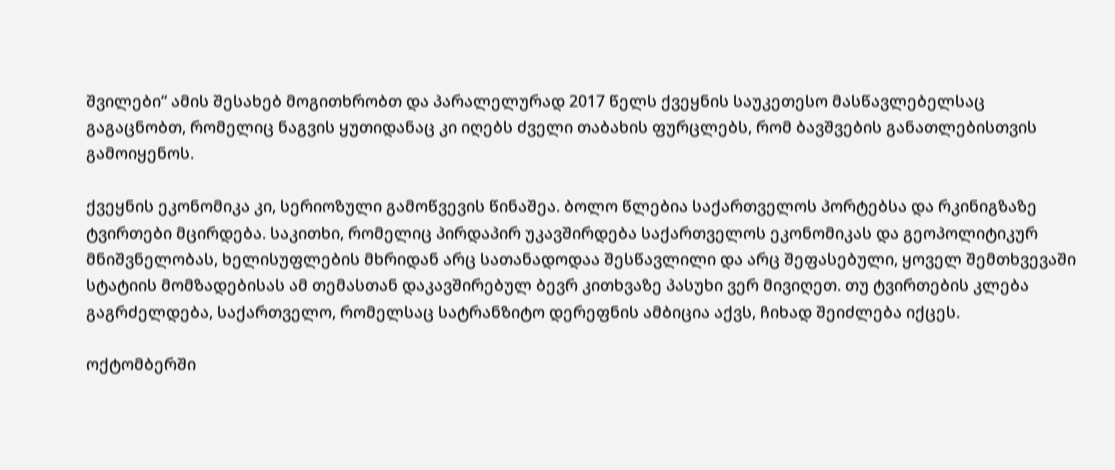შვილები“ ამის შესახებ მოგითხრობთ და პარალელურად 2017 წელს ქვეყნის საუკეთესო მასწავლებელსაც გაგაცნობთ, რომელიც ნაგვის ყუთიდანაც კი იღებს ძველი თაბახის ფურცლებს, რომ ბავშვების განათლებისთვის გამოიყენოს.

ქვეყნის ეკონომიკა კი, სერიოზული გამოწვევის წინაშეა. ბოლო წლებია საქართველოს პორტებსა და რკინიგზაზე ტვირთები მცირდება. საკითხი, რომელიც პირდაპირ უკავშირდება საქართველოს ეკონომიკას და გეოპოლიტიკურ მნიშვნელობას, ხელისუფლების მხრიდან არც სათანადოდაა შესწავლილი და არც შეფასებული, ყოველ შემთხვევაში სტატიის მომზადებისას ამ თემასთან დაკავშირებულ ბევრ კითხვაზე პასუხი ვერ მივიღეთ. თუ ტვირთების კლება გაგრძელდება, საქართველო, რომელსაც სატრანზიტო დერეფნის ამბიცია აქვს, ჩიხად შეიძლება იქცეს.

ოქტომბერში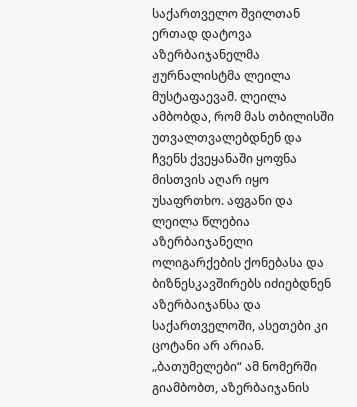საქართველო შვილთან ერთად დატოვა აზერბაიჯანელმა ჟურნალისტმა ლეილა მუსტაფაევამ. ლეილა ამბობდა, რომ მას თბილისში უთვალთვალებდნენ და ჩვენს ქვეყანაში ყოფნა მისთვის აღარ იყო უსაფრთხო. აფგანი და ლეილა წლებია აზერბაიჯანელი ოლიგარქების ქონებასა და ბიზნესკავშირებს იძიებდნენ აზერბაიჯანსა და საქართველოში, ასეთები კი ცოტანი არ არიან. „ბათუმელები“ ამ ნომერში გიამბობთ, აზერბაიჯანის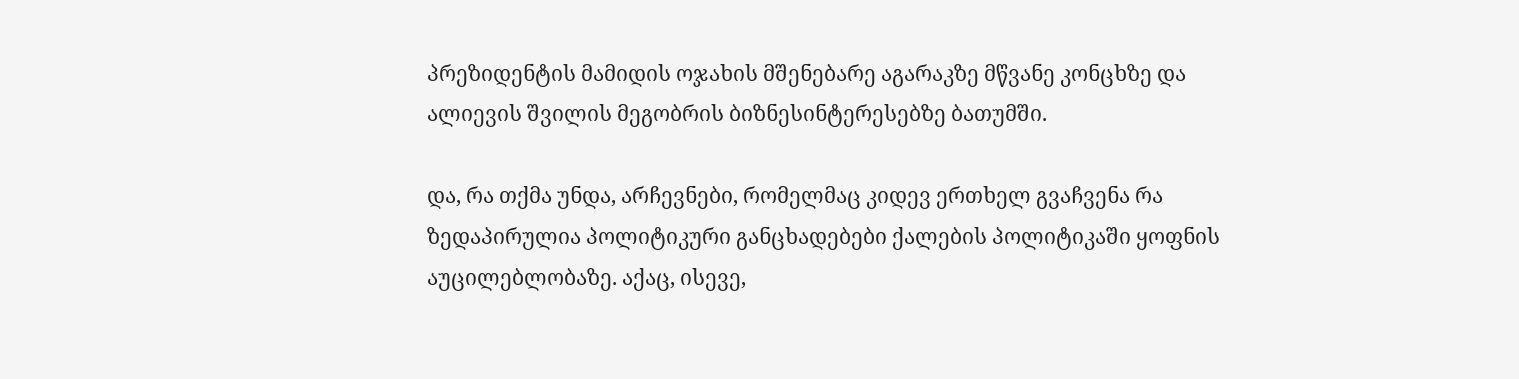პრეზიდენტის მამიდის ოჯახის მშენებარე აგარაკზე მწვანე კონცხზე და ალიევის შვილის მეგობრის ბიზნესინტერესებზე ბათუმში.

და, რა თქმა უნდა, არჩევნები, რომელმაც კიდევ ერთხელ გვაჩვენა რა ზედაპირულია პოლიტიკური განცხადებები ქალების პოლიტიკაში ყოფნის აუცილებლობაზე. აქაც, ისევე,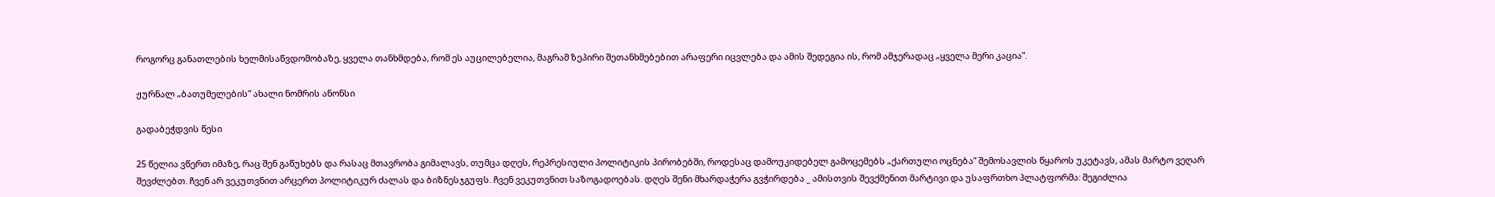როგორც განათლების ხელმისაწვდომობაზე, ყველა თანხმდება, რომ ეს აუცილებელია, მაგრამ ზეპირი შეთანხმებებით არაფერი იცვლება და ამის შედეგია ის, რომ ამჯერადაც „ყველა მერი კაცია“.

ჟურნალ „ბათუმელების“ ახალი ნომრის ანონსი

გადაბეჭდვის წესი

25 წელია ვწერთ იმაზე, რაც შენ გაწუხებს და რასაც მთავრობა გიმალავს, თუმცა დღეს, რეპრესიული პოლიტიკის პირობებში, როდესაც დამოუკიდებელ გამოცემებს „ქართული ოცნება“ შემოსავლის წყაროს უკეტავს, ამას მარტო ვეღარ შევძლებთ. ჩვენ არ ვეკუთვნით არცერთ პოლიტიკურ ძალას და ბიზნესჯგუფს. ჩვენ ვეკუთვნით საზოგადოებას. დღეს შენი მხარდაჭერა გვჭირდება _ ამისთვის შევქმენით მარტივი და უსაფრთხო პლატფორმა: შეგიძლია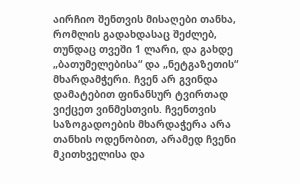აირჩიო შენთვის მისაღები თანხა, რომლის გადახდასაც შეძლებ, თუნდაც თვეში 1 ლარი, და გახდე „ბათუმელებისა“ და „ნეტგაზეთის“ მხარდამჭერი. ჩვენ არ გვინდა დამატებით ფინანსურ ტვირთად ვიქცეთ ვინმესთვის. ჩვენთვის საზოგადოების მხარდაჭერა არა თანხის ოდენობით, არამედ ჩვენი მკითხველისა და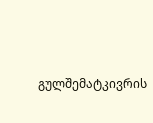გულშემატკივრის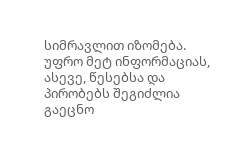სიმრავლით იზომება.
უფრო მეტ ინფორმაციას, ასევე, წესებსა და პირობებს შეგიძლია გაეცნო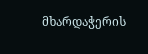მხარდაჭერის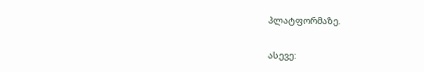პლატფორმაზე.

ასევე: